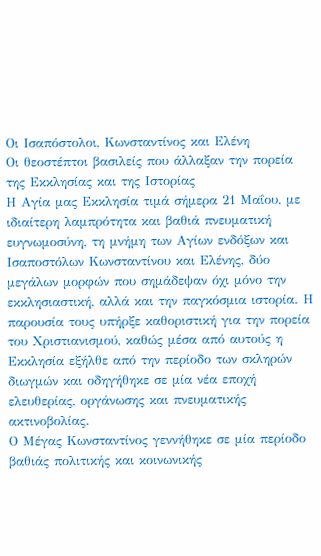Οι Ισαπόστολοι, Κωνσταντίνος και Ελένη
Οι θεοστέπτοι βασιλείς που άλλαξαν την πορεία της Εκκλησίας και της Ιστορίας
Η Αγία μας Εκκλησία τιμά σήμερα 21 Μαΐου, με ιδιαίτερη λαμπρότητα και βαθιά πνευματική ευγνωμοσύνη, τη μνήμη των Αγίων ενδόξων και Ισαποστόλων Κωνσταντίνου και Ελένης, δύο μεγάλων μορφών που σημάδεψαν όχι μόνο την εκκλησιαστική, αλλά και την παγκόσμια ιστορία. Η παρουσία τους υπήρξε καθοριστική για την πορεία του Χριστιανισμού, καθώς μέσα από αυτούς η Εκκλησία εξήλθε από την περίοδο των σκληρών διωγμών και οδηγήθηκε σε μία νέα εποχή ελευθερίας, οργάνωσης και πνευματικής ακτινοβολίας.
Ο Μέγας Κωνσταντίνος γεννήθηκε σε μία περίοδο βαθιάς πολιτικής και κοινωνικής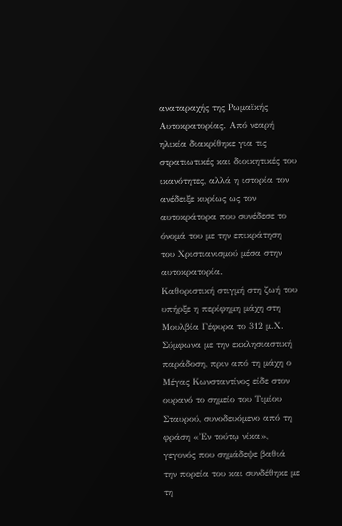αναταραχής της Ρωμαϊκής Αυτοκρατορίας. Από νεαρή ηλικία διακρίθηκε για τις στρατιωτικές και διοικητικές του ικανότητες, αλλά η ιστορία τον ανέδειξε κυρίως ως τον αυτοκράτορα που συνέδεσε το όνομά του με την επικράτηση του Χριστιανισμού μέσα στην αυτοκρατορία.
Καθοριστική στιγμή στη ζωή του υπήρξε η περίφημη μάχη στη Μουλβία Γέφυρα το 312 μ.Χ. Σύμφωνα με την εκκλησιαστική παράδοση, πριν από τη μάχη ο Μέγας Κωνσταντίνος είδε στον ουρανό το σημείο του Τιμίου Σταυρού, συνοδευόμενο από τη φράση «Ἐν τούτῳ νίκα», γεγονός που σημάδεψε βαθιά την πορεία του και συνδέθηκε με τη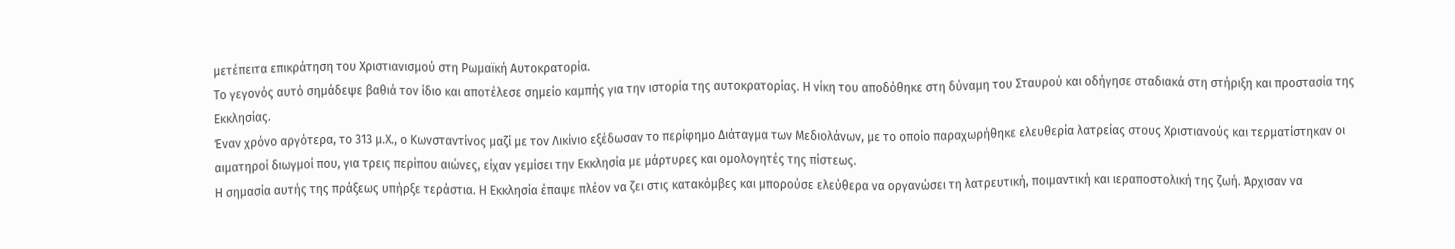μετέπειτα επικράτηση του Χριστιανισμού στη Ρωμαϊκή Αυτοκρατορία.
Το γεγονός αυτό σημάδεψε βαθιά τον ίδιο και αποτέλεσε σημείο καμπής για την ιστορία της αυτοκρατορίας. Η νίκη του αποδόθηκε στη δύναμη του Σταυρού και οδήγησε σταδιακά στη στήριξη και προστασία της Εκκλησίας.
Έναν χρόνο αργότερα, το 313 μ.Χ., ο Κωνσταντίνος μαζί με τον Λικίνιο εξέδωσαν το περίφημο Διάταγμα των Μεδιολάνων, με το οποίο παραχωρήθηκε ελευθερία λατρείας στους Χριστιανούς και τερματίστηκαν οι αιματηροί διωγμοί που, για τρεις περίπου αιώνες, είχαν γεμίσει την Εκκλησία με μάρτυρες και ομολογητές της πίστεως.
Η σημασία αυτής της πράξεως υπήρξε τεράστια. Η Εκκλησία έπαψε πλέον να ζει στις κατακόμβες και μπορούσε ελεύθερα να οργανώσει τη λατρευτική, ποιμαντική και ιεραποστολική της ζωή. Άρχισαν να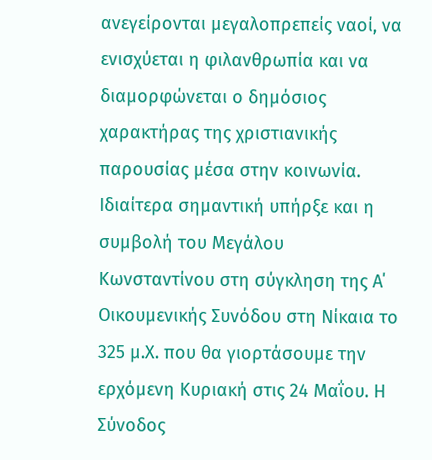ανεγείρονται μεγαλοπρεπείς ναοί, να ενισχύεται η φιλανθρωπία και να διαμορφώνεται ο δημόσιος χαρακτήρας της χριστιανικής παρουσίας μέσα στην κοινωνία.
Ιδιαίτερα σημαντική υπήρξε και η συμβολή του Μεγάλου Κωνσταντίνου στη σύγκληση της Α΄ Οικουμενικής Συνόδου στη Νίκαια το 325 μ.Χ. που θα γιορτάσουμε την ερχόμενη Κυριακή στις 24 Μαΐου. Η Σύνοδος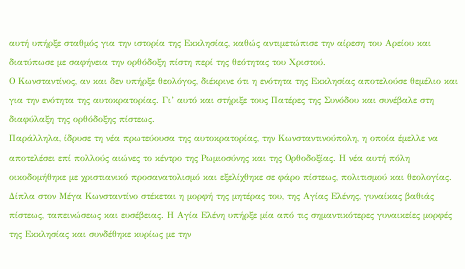αυτή υπήρξε σταθμός για την ιστορία της Εκκλησίας, καθώς αντιμετώπισε την αίρεση του Αρείου και διατύπωσε με σαφήνεια την ορθόδοξη πίστη περί της θεότητας του Χριστού.
Ο Κωνσταντίνος, αν και δεν υπήρξε θεολόγος, διέκρινε ότι η ενότητα της Εκκλησίας αποτελούσε θεμέλιο και για την ενότητα της αυτοκρατορίας. Γι’ αυτό και στήριξε τους Πατέρες της Συνόδου και συνέβαλε στη διαφύλαξη της ορθόδοξης πίστεως.
Παράλληλα, ίδρυσε τη νέα πρωτεύουσα της αυτοκρατορίας, την Κωνσταντινούπολη, η οποία έμελλε να αποτελέσει επί πολλούς αιώνες το κέντρο της Ρωμιοσύνης και της Ορθοδοξίας. Η νέα αυτή πόλη οικοδομήθηκε με χριστιανικό προσανατολισμό και εξελίχθηκε σε φάρο πίστεως, πολιτισμού και θεολογίας.
Δίπλα στον Μέγα Κωνσταντίνο στέκεται η μορφή της μητέρας του, της Αγίας Ελένης, γυναίκας βαθιάς πίστεως, ταπεινώσεως και ευσέβειας. Η Αγία Ελένη υπήρξε μία από τις σημαντικότερες γυναικείες μορφές της Εκκλησίας και συνδέθηκε κυρίως με την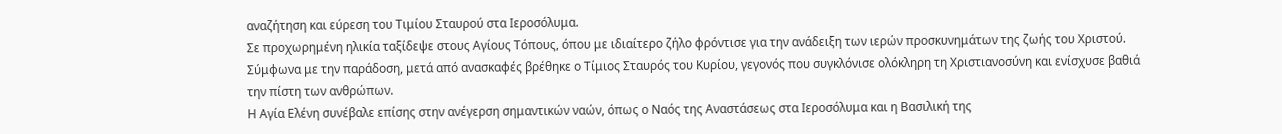αναζήτηση και εύρεση του Τιμίου Σταυρού στα Ιεροσόλυμα.
Σε προχωρημένη ηλικία ταξίδεψε στους Αγίους Τόπους, όπου με ιδιαίτερο ζήλο φρόντισε για την ανάδειξη των ιερών προσκυνημάτων της ζωής του Χριστού. Σύμφωνα με την παράδοση, μετά από ανασκαφές βρέθηκε ο Τίμιος Σταυρός του Κυρίου, γεγονός που συγκλόνισε ολόκληρη τη Χριστιανοσύνη και ενίσχυσε βαθιά την πίστη των ανθρώπων.
Η Αγία Ελένη συνέβαλε επίσης στην ανέγερση σημαντικών ναών, όπως ο Ναός της Αναστάσεως στα Ιεροσόλυμα και η Βασιλική της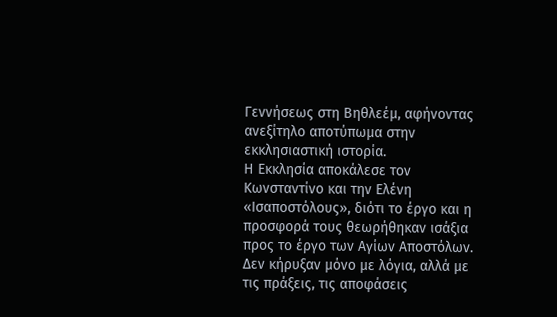Γεννήσεως στη Βηθλεέμ, αφήνοντας ανεξίτηλο αποτύπωμα στην εκκλησιαστική ιστορία.
Η Εκκλησία αποκάλεσε τον Κωνσταντίνο και την Ελένη «Ισαποστόλους», διότι το έργο και η προσφορά τους θεωρήθηκαν ισάξια προς το έργο των Αγίων Αποστόλων. Δεν κήρυξαν μόνο με λόγια, αλλά με τις πράξεις, τις αποφάσεις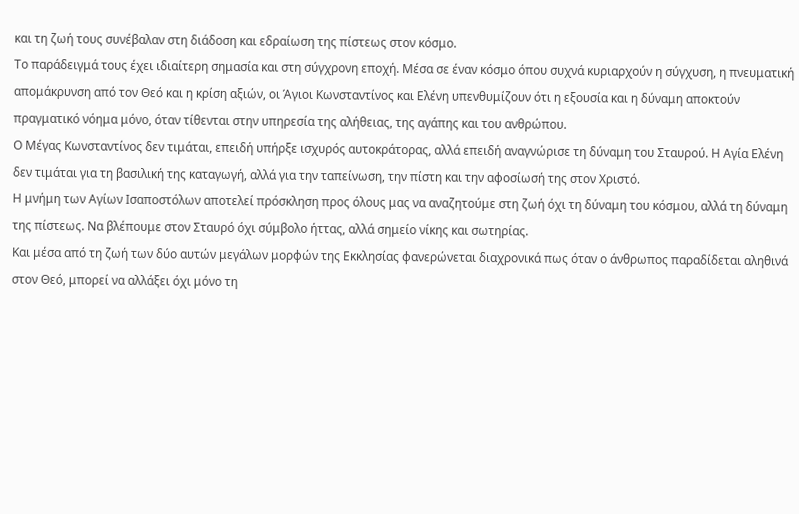και τη ζωή τους συνέβαλαν στη διάδοση και εδραίωση της πίστεως στον κόσμο.
Το παράδειγμά τους έχει ιδιαίτερη σημασία και στη σύγχρονη εποχή. Μέσα σε έναν κόσμο όπου συχνά κυριαρχούν η σύγχυση, η πνευματική απομάκρυνση από τον Θεό και η κρίση αξιών, οι Άγιοι Κωνσταντίνος και Ελένη υπενθυμίζουν ότι η εξουσία και η δύναμη αποκτούν πραγματικό νόημα μόνο, όταν τίθενται στην υπηρεσία της αλήθειας, της αγάπης και του ανθρώπου.
Ο Μέγας Κωνσταντίνος δεν τιμάται, επειδή υπήρξε ισχυρός αυτοκράτορας, αλλά επειδή αναγνώρισε τη δύναμη του Σταυρού. Η Αγία Ελένη δεν τιμάται για τη βασιλική της καταγωγή, αλλά για την ταπείνωση, την πίστη και την αφοσίωσή της στον Χριστό.
Η μνήμη των Αγίων Ισαποστόλων αποτελεί πρόσκληση προς όλους μας να αναζητούμε στη ζωή όχι τη δύναμη του κόσμου, αλλά τη δύναμη της πίστεως. Να βλέπουμε στον Σταυρό όχι σύμβολο ήττας, αλλά σημείο νίκης και σωτηρίας.
Και μέσα από τη ζωή των δύο αυτών μεγάλων μορφών της Εκκλησίας φανερώνεται διαχρονικά πως όταν ο άνθρωπος παραδίδεται αληθινά στον Θεό, μπορεί να αλλάξει όχι μόνο τη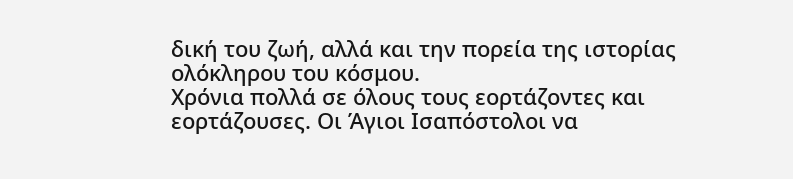δική του ζωή, αλλά και την πορεία της ιστορίας ολόκληρου του κόσμου.
Χρόνια πολλά σε όλους τους εορτάζοντες και εορτάζουσες. Οι Άγιοι Ισαπόστολοι να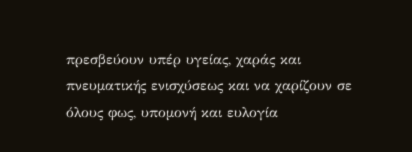πρεσβεύουν υπέρ υγείας, χαράς και πνευματικής ενισχύσεως και να χαρίζουν σε όλους φως, υπομονή και ευλογία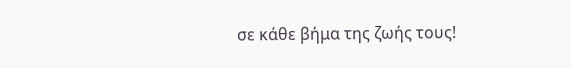σε κάθε βήμα της ζωής τους!